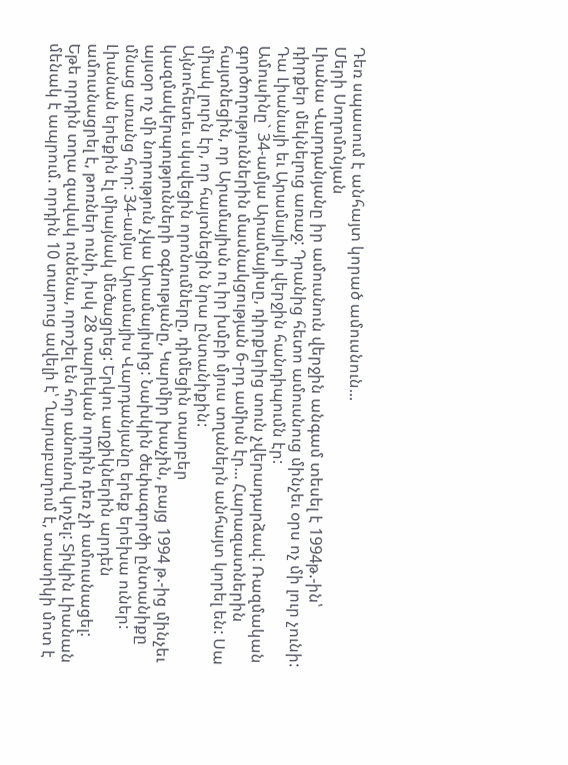Դեռ սպասում է անհայտ կորած ամուսնուն...
Մերի Սողոմոնյան
Լիանա Վարդանյանը իր ամուսնուն վերջին անգամ տեսել է 1994թ.-ին՝ դիրքեր մեկնելուց առաջ: Դրանից հետո ամուսնուց մինչեւ օրս ոչ մի լուր չունի: Դա Լիանայի եւ Արամայիսի վերջին հանդիպումն էր:
Ամուսինը` 34-ամյա Արամայիսը, դիրքերից տուն չվերադարձավ: Ռազմական գործողություններին մասնակցության 6-րդ ամիսն էր... Հարազատներին հայտնեցին, որ Արամայիսն ու իր խմբի մյուս տղաներն անհայտ կորել են: Սա միակ լուրն էր, որ հայտնեցին նրա ընտանիքին:
Այնուհետեւ սկսվեցին որոնումները, դիմեցին տարբեր կազմակերպությունների օգնությանը, Կարմիր խաչին, բայց 1994 թ.-ից մինչեւ այսօր ոչ մի նորություն չկա Արամայիսից: Նախկին ծեփագործի ընտանիքը մնաց առանց հոր: 34-ամյա Արամայիս Վարդանյանը երեք երեխա ուներ:
Լիանան երեքին էլ միայնակ մեծացրեց: Երկու աղջիկներին արդեն ամուսնացրել է, թոռներ ունի, իսկ 28 տարեկան որդին դեռ չի ամուսնացել:
Եթե որդին տղա զավակ ունենա, որոշել են հոր անունով կոչել: Տիկին Լիանան մենակ է ապրում. որդին 10 տարուց ավելի է՝ Ղարաբաղում է, տատիկի մոտ է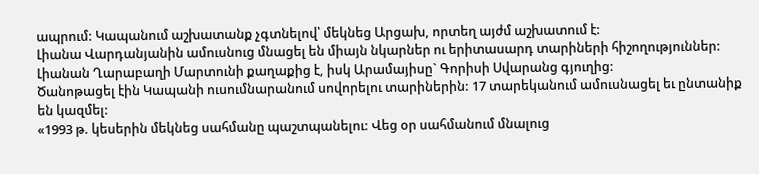ապրում: Կապանում աշխատանք չգտնելով՝ մեկնեց Արցախ, որտեղ այժմ աշխատում է:
Լիանա Վարդանյանին ամուսնուց մնացել են միայն նկարներ ու երիտասարդ տարիների հիշողություններ: Լիանան Ղարաբաղի Մարտունի քաղաքից է, իսկ Արամայիսը` Գորիսի Սվարանց գյուղից:
Ծանոթացել էին Կապանի ուսումնարանում սովորելու տարիներին: 17 տարեկանում ամուսնացել եւ ընտանիք են կազմել:
«1993 թ. կեսերին մեկնեց սահմանը պաշտպանելու: Վեց օր սահմանում մնալուց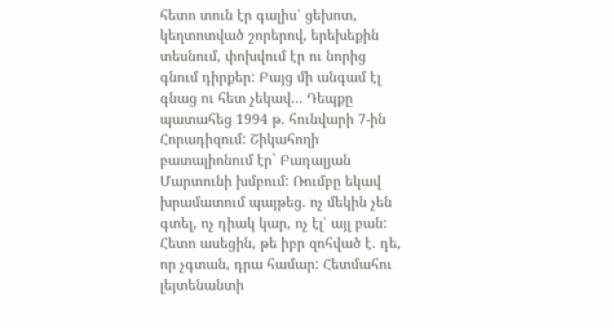հետո տուն էր գալիս՝ ցեխոտ, կեղտոտված շորերով, երեխեքին տեսնում, փոխվում էր ու նորից գնում դիրքեր: Բայց մի անգամ էլ գնաց ու հետ չեկավ... Դեպքը պատահեց 1994 թ. հունվարի 7-ին Հորադիզում: Շիկահողի բատալիոնում էր` Բադալյան Մարտունի խմբում: Ռումբը եկավ խրամատում պայթեց. ոչ մեկին չեն գտել, ոչ դիակ կար, ոչ էլ՝ այլ բան: Հետո ասեցին, թե իբր զոհված է. դե, որ չգտան, դրա համար: Հետմահու լեյտենանտի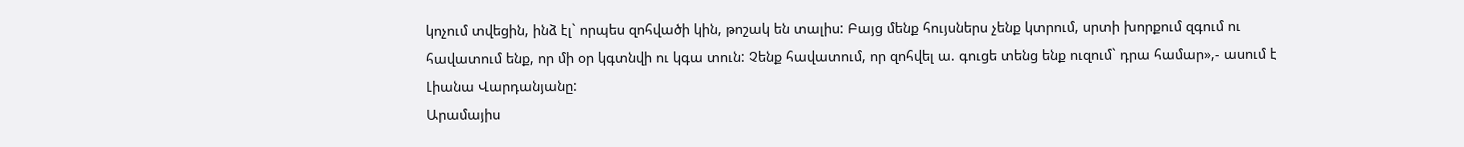կոչում տվեցին, ինձ էլ` որպես զոհվածի կին, թոշակ են տալիս: Բայց մենք հույսներս չենք կտրում, սրտի խորքում զգում ու հավատում ենք, որ մի օր կգտնվի ու կգա տուն: Չենք հավատում, որ զոհվել ա. գուցե տենց ենք ուզում` դրա համար»,- ասում է Լիանա Վարդանյանը:
Արամայիս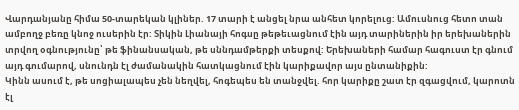Վարդանյանը հիմա 50-տարեկան կլիներ. 17 տարի է անցել նրա անհետ կորելուց: Ամուսնուց հետո տան ամբողջ բեռը կնոջ ուսերին էր: Տիկին Լիանայի հոգսը թեթեւացնում էին այդ տարիներին իր երեխաներին տրվող օգնությունը՝ թե ֆինանսական, թե սննդամթերքի տեսքով: Երեխաների համար հագուստ էր գնում այդ գումարով, սնունդն էլ ժամանակին հատկացնում էին կարիքավոր այս ընտանիքին:
Կինն ասում է, թե սոցիալապես չեն նեղվել, հոգեպես են տանջվել. հոր կարիքը շատ էր զգացվում, կարոտն էլ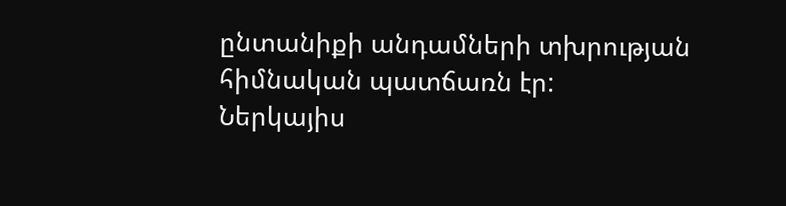ընտանիքի անդամների տխրության հիմնական պատճառն էր:
Ներկայիս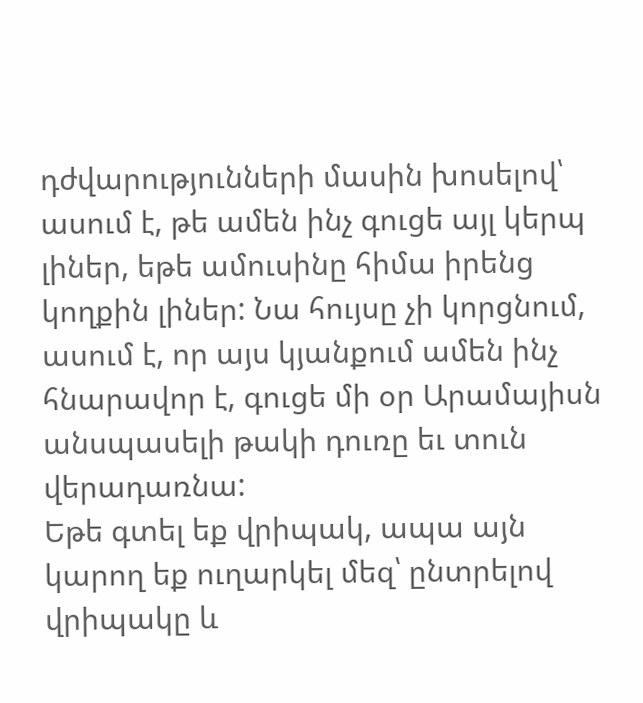դժվարությունների մասին խոսելով՝ ասում է, թե ամեն ինչ գուցե այլ կերպ լիներ, եթե ամուսինը հիմա իրենց կողքին լիներ: Նա հույսը չի կորցնում, ասում է, որ այս կյանքում ամեն ինչ հնարավոր է, գուցե մի օր Արամայիսն անսպասելի թակի դուռը եւ տուն վերադառնա:
Եթե գտել եք վրիպակ, ապա այն կարող եք ուղարկել մեզ՝ ընտրելով վրիպակը և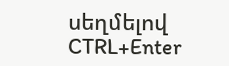սեղմելով CTRL+Enter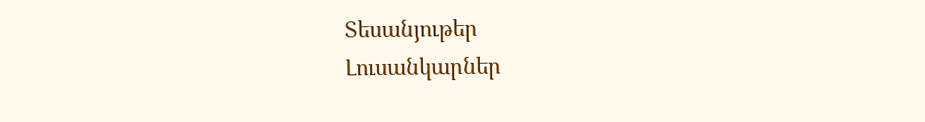Տեսանյութեր
Լուսանկարներ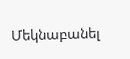Մեկնաբանել